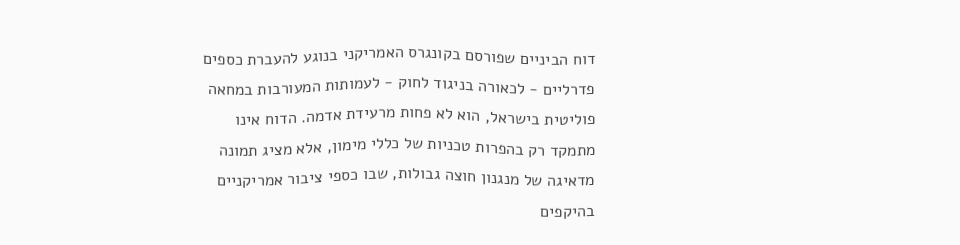דוח הביניים שפורסם בקונגרס האמריקני בנוגע להעברת כספים פדרליים - לכאורה בניגוד לחוק - לעמותות המעורבות במחאה פוליטית בישראל, הוא לא פחות מרעידת אדמה. הדוח אינו מתמקד רק בהפרות טכניות של כללי מימון, אלא מציג תמונה מדאיגה של מנגנון חוצה גבולות, שבו כספי ציבור אמריקניים בהיקפים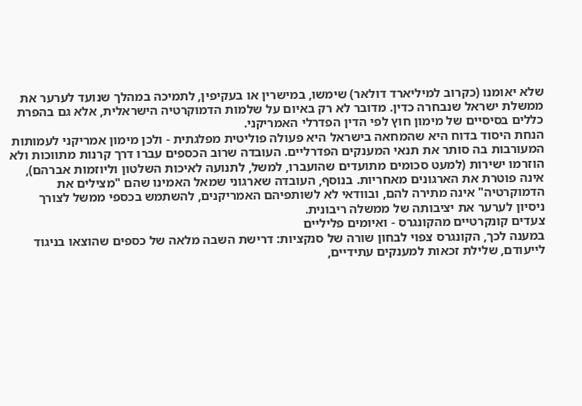שלא יאומנו (כקרוב למיליארד דולאר) שימשו, במישרין או בעקיפין, לתמיכה במהלך שנועד לערער את ממשלת ישראל שנבחרה כדין. מדובר לא רק באיום על שלמות הדמוקרטיה הישראלית, אלא גם בהפרת כללים בסיסיים של מימון חוץ לפי הדין הפדרלי האמריקני.
הנחת היסוד בדוח היא שהמחאה בישראל היא פעולה פוליטית מפלגתית - ולכן מימון אמריקני לעמותות המעורבות בה סותר את תנאי המענקים הפדרליים. העובדה שרוב הכספים עברו דרך קרנות מתווכות ולא הוזרמו ישירות (למעט סכומים מתועדים שהועברו, למשל, לתנועה לאיכות השלטון וליוזמות אברהם), אינה פוטרת את הארגונים מאחריות. בנוסף, העובדה שארגוני שמאל האמינו שהם "מצילים את הדמוקרטיה" אינה מתירה להם, ובוודאי לא לשותפיהם האמריקנים, להשתמש בכספי ממשל לצורך ניסיון לערער את יציבותה של ממשלה ריבונית.
צעדים קונקרטיים מהקונגרס - ואיומים פליליים
במענה לכך, הקונגרס צפוי לבחון שורה של סנקציות: דרישת השבה מלאה של כספים שהוצאו בניגוד לייעודם, שלילת זכאות למענקים עתידיים,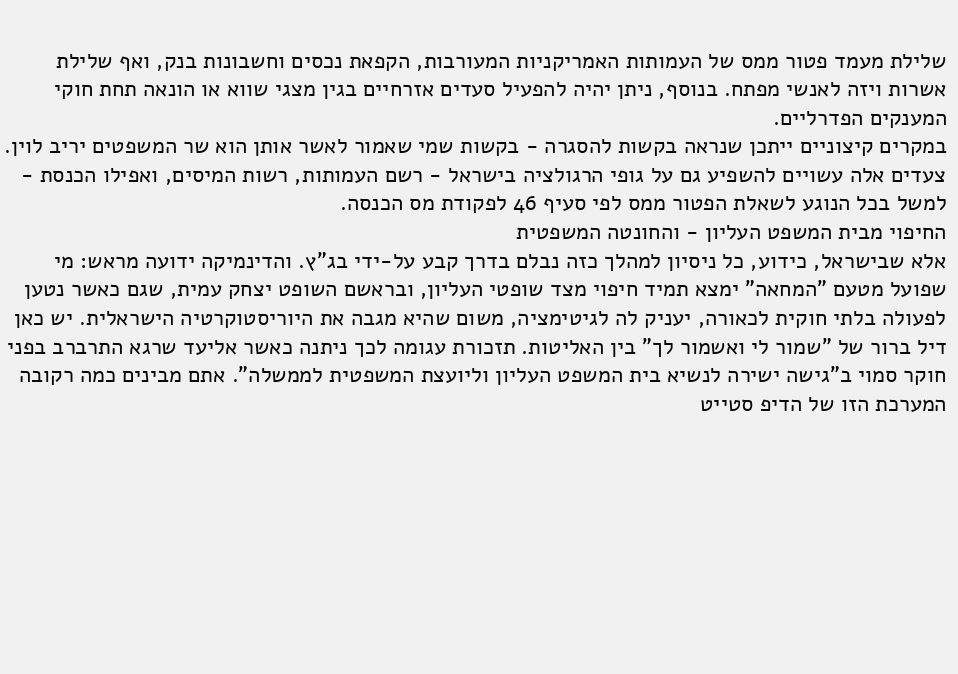שלילת מעמד פטור ממס של העמותות האמריקניות המעורבות, הקפאת נכסים וחשבונות בנק, ואף שלילת אשרות ויזה לאנשי מפתח. בנוסף, ניתן יהיה להפעיל סעדים אזרחיים בגין מצגי שווא או הונאה תחת חוקי המענקים הפדרליים.
במקרים קיצוניים ייתכן שנראה בקשות להסגרה - בקשות שמי שאמור לאשר אותן הוא שר המשפטים יריב לוין. צעדים אלה עשויים להשפיע גם על גופי הרגולציה בישראל - רשם העמותות, רשות המיסים, ואפילו הכנסת - למשל בכל הנוגע לשאלת הפטור ממס לפי סעיף 46 לפקודת מס הכנסה.
החיפוי מבית המשפט העליון - והחונטה המשפטית
אלא שבישראל, כידוע, כל ניסיון למהלך כזה נבלם בדרך קבע על-ידי בג"ץ. והדינמיקה ידועה מראש: מי שפועל מטעם "המחאה" ימצא תמיד חיפוי מצד שופטי העליון, ובראשם השופט יצחק עמית, שגם כאשר נטען לפעולה בלתי חוקית לכאורה, יעניק לה לגיטימציה, משום שהיא מגבה את היוריסטוקרטיה הישראלית. יש כאן דיל ברור של "שמור לי ואשמור לך" בין האליטות. תזכורת עגומה לכך ניתנה כאשר אליעד שרגא התרברב בפני חוקר סמוי ב"גישה ישירה לנשיא בית המשפט העליון וליועצת המשפטית לממשלה". אתם מבינים כמה רקובה המערכת הזו של הדיפ סטייט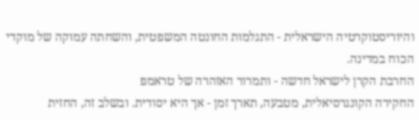והיוריסטוקרטיה הישראלית - התגלמות החונטה המשפטית, והשחתה עמוקה של מוקדי הכוח במדינה.
החרבת הקרן לישראל חדשה - ותמרור האזהרה של טראמפ
החקירה הקונגרסיאלית, מטבעה, תארך זמן - אך היא יסודית. ובשלב זה, החזית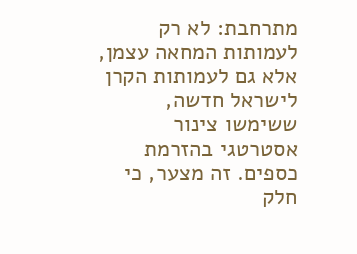מתרחבת: לא רק לעמותות המחאה עצמן, אלא גם לעמותות הקרן לישראל חדשה, ששימשו צינור אסטרטגי בהזרמת כספים. זה מצער, כי חלק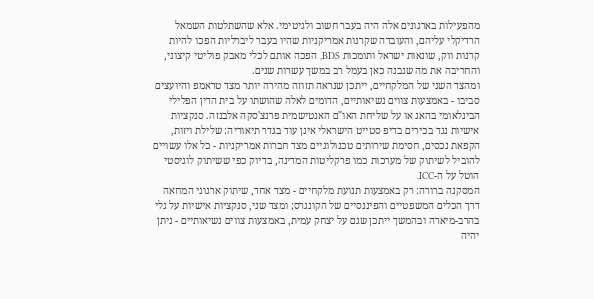מהפעילות בארגונים אלה היה בעבר חשוב ולגיטימי. אלא שהשתלטות השמאל הרדיקלי עליהם, והעובדה שקרנות אמריקניות שהיו בעבר ליברליות הפכו להיות קרנות ווק, שונאות ישראל ותומכות BDS, הפכה אותם לכלי מאבק פוליטי קיצוני, והחריבה את מה שנבנה כאן בעמל רב במשך עשרות שנים.
ומהצד השני של המלקחיים, ייתכן שנראה תזוזה מהירה יותר מצד טראמפ והיועצים סביבו - באמצעות צווים נשיאותיים, הדומים לאלה שהושתו על בית הדין הפלילי הבינלאומי בהאג או על שליחת האו"ם האנטישמית פרנצ'סקה אלבנזה. סנקציות אישיות נגד בכירים בדיפ סטייט הישראלי אינן עוד בגדר תיאוריה: שלילת ויזות, הקפאת נכסים, חסימת שירותים טכנולוגיים מצד חברות אמריקניות - כל אלו עשויים להוביל לשיתוק של מערכות כמו פרקליטות המדינה, בדיוק כפי ששיתוק לוגיסטי הוטל על ה-ICC.
המסקנה ברורה: רק באמצעות תנועת מלקחיים - מצד אחד, שיתוק ארגוני המחאה דרך הכלים המשפטיים והפיננסיים של הקונגרס; ומצד שני, סנקציות אישיות על גלי בהרב-מיארה ובהמשך ייתכן שגם על יצחק עמית, באמצעות צווים נשיאותיים - ניתן יהיה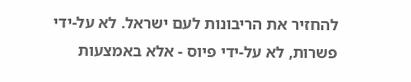להחזיר את הריבונות לעם ישראל. לא על-ידי פשרות, לא על-ידי פיוס - אלא באמצעות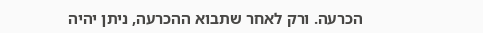הכרעה. ורק לאחר שתבוא ההכרעה, ניתן יהיה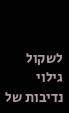לשקול גילוי נדיבות של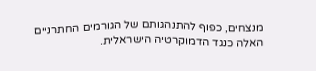מנצחים, כפוף להתנהגותם של הגורמים החתרניים האלה כנגד הדמוקרטיה הישראלית.